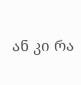ან კი რა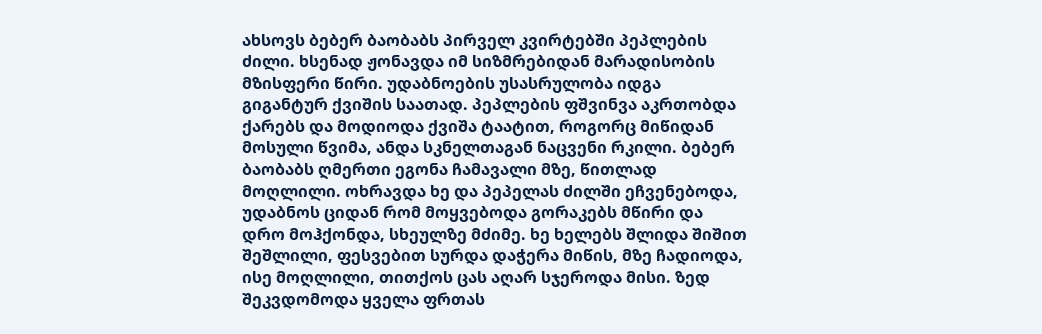ახსოვს ბებერ ბაობაბს პირველ კვირტებში პეპლების ძილი. ხსენად ჟონავდა იმ სიზმრებიდან მარადისობის მზისფერი წირი. უდაბნოების უსასრულობა იდგა გიგანტურ ქვიშის საათად. პეპლების ფშვინვა აკრთობდა ქარებს და მოდიოდა ქვიშა ტაატით, როგორც მიწიდან მოსული წვიმა, ანდა სკნელთაგან ნაცვენი რკილი. ბებერ ბაობაბს ღმერთი ეგონა ჩამავალი მზე, წითლად მოღლილი. ოხრავდა ხე და პეპელას ძილში ეჩვენებოდა, უდაბნოს ციდან რომ მოყვებოდა გორაკებს მწირი და დრო მოჰქონდა, სხეულზე მძიმე. ხე ხელებს შლიდა შიშით შეშლილი, ფესვებით სურდა დაჭერა მიწის, მზე ჩადიოდა, ისე მოღლილი, თითქოს ცას აღარ სჯეროდა მისი. ზედ შეკვდომოდა ყველა ფრთას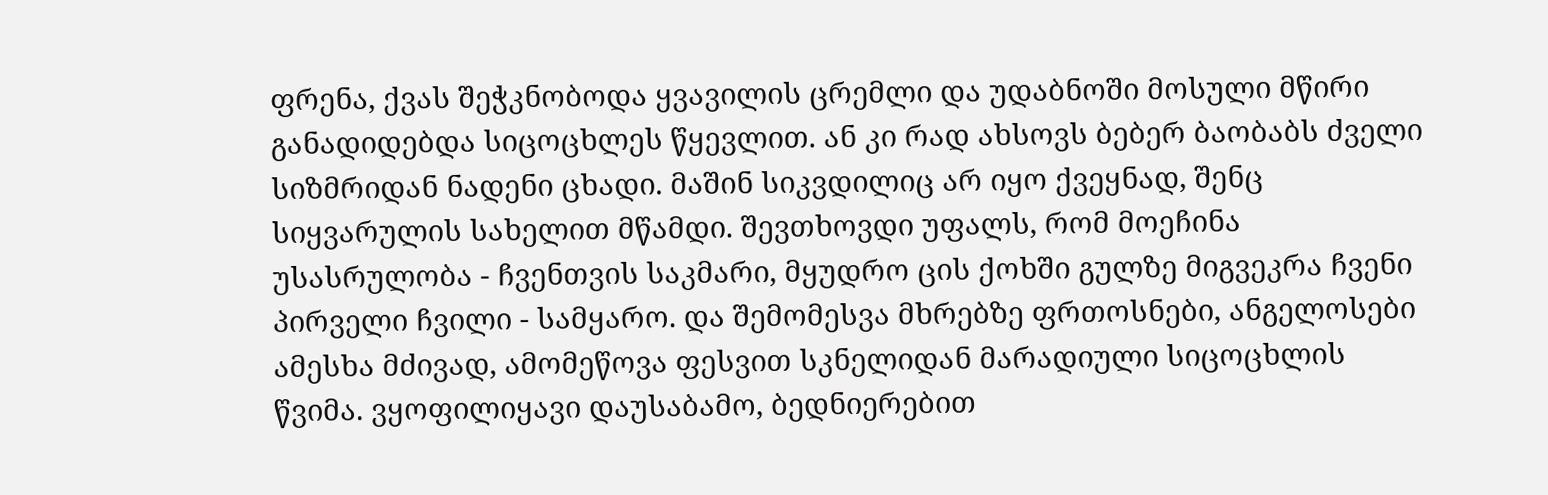ფრენა, ქვას შეჭკნობოდა ყვავილის ცრემლი და უდაბნოში მოსული მწირი განადიდებდა სიცოცხლეს წყევლით. ან კი რად ახსოვს ბებერ ბაობაბს ძველი სიზმრიდან ნადენი ცხადი. მაშინ სიკვდილიც არ იყო ქვეყნად, შენც სიყვარულის სახელით მწამდი. შევთხოვდი უფალს, რომ მოეჩინა უსასრულობა - ჩვენთვის საკმარი, მყუდრო ცის ქოხში გულზე მიგვეკრა ჩვენი პირველი ჩვილი - სამყარო. და შემომესვა მხრებზე ფრთოსნები, ანგელოსები ამესხა მძივად, ამომეწოვა ფესვით სკნელიდან მარადიული სიცოცხლის წვიმა. ვყოფილიყავი დაუსაბამო, ბედნიერებით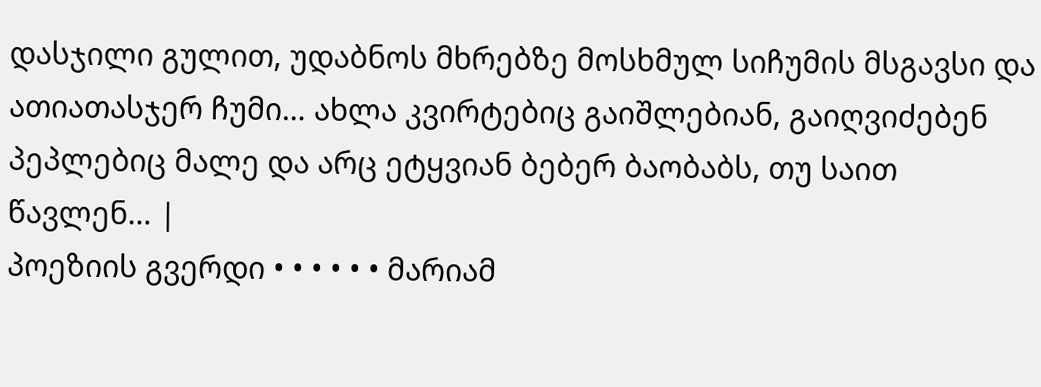დასჯილი გულით, უდაბნოს მხრებზე მოსხმულ სიჩუმის მსგავსი და ათიათასჯერ ჩუმი… ახლა კვირტებიც გაიშლებიან, გაიღვიძებენ პეპლებიც მალე და არც ეტყვიან ბებერ ბაობაბს, თუ საით წავლენ… |
პოეზიის გვერდი • • • • • • მარიამ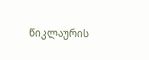წიკლაურის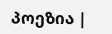პოეზია |